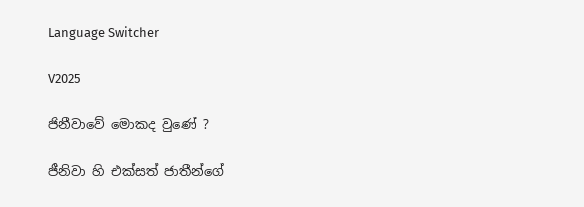Language Switcher

V2025

ජිනීවාවේ මොකද වුණේ ?

ජීනිවා හි එක්සත් ජාතීන්ගේ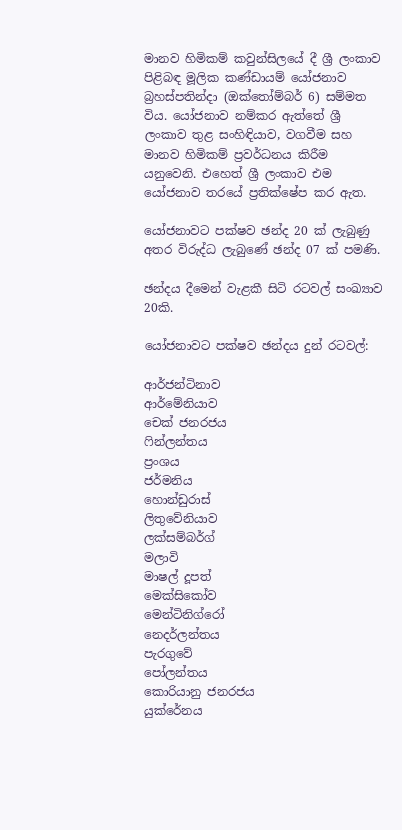මානව හිමිකම් කවුන්සිලයේ දී ශ්‍රී ලංකාව පිළිබඳ මූලික කණ්ඩායම් යෝජනාව බ්‍රහස්පතින්දා (ඔක්තෝම්බර් 6) සම්මත විය. යෝජනාව නම්කර ඇත්තේ ශ්‍රී ලංකාව තුළ සංහිඳියාව, වගවීම සහ මානව හිමිකම් ප්‍රවර්ධනය කිරීම යනුවෙනි. එහෙත් ශ්‍රී ලංකාව එම යෝජනාව තරයේ ප්‍රතික්ෂේප කර ඇත.

යෝජනාවට පක්ෂව ඡන්ද 20 ක් ලැබුණු අතර විරුද්ධ ලැබුණේ ඡන්ද 07 ක් පමණි.

ඡන්දය දීමෙන් වැළකී සිටි රටවල් සංඛ්‍යාව 20කි.

යෝජනාවට පක්ෂව ඡන්දය දුන් රටවල්:

ආර්ජන්ටිනාව
ආර්මේනියාව
චෙක් ජනරජය
ෆින්ලන්තය
ප්‍රංශය
ජර්මනිය
හොන්ඩුරාස්
ලිතුවේනියාව
ලක්සම්බර්ග්
මලාවි
මාෂල් දූපත්
මෙක්සිකෝව
මෙන්ටිනිග්රෝ
නෙදර්ලන්තය
පැරගුවේ
පෝලන්තය
කොරියානු ජනරජය
යුක්රේනය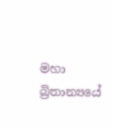මහා බ්‍රිතාන්‍යයේ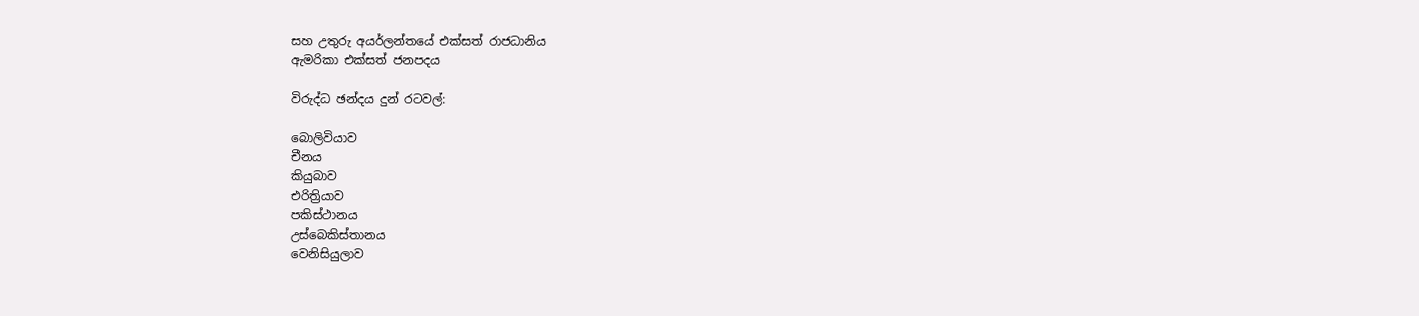සහ උතුරු අයර්ලන්තයේ එක්සත් රාජධානිය
ඇමරිකා එක්සත් ජනපදය

විරුද්ධ ඡන්දය දුන් රටවල්:

බොලිවියාව
චීනය
කියුබාව
එරිත්‍රියාව
පකිස්ථානය
උස්බෙකිස්තානය
වෙනිසියුලාව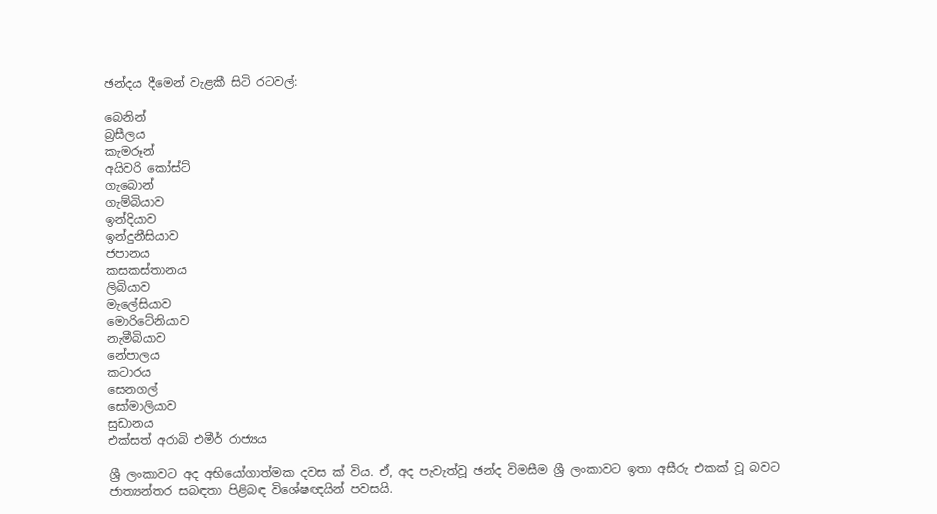ඡන්දය දීමෙන් වැළකී සිටි රටවල්:

බෙනින්
බ්‍රසීලය
කැමරූන්
අයිවරි කෝස්ට්
ගැබොන්
ගැම්බියාව
ඉන්දියාව
ඉන්දුනීසියාව
ජපානය
කසකස්තානය
ලිබියාව
මැලේසියාව
මොරිටේනියාව
නැමීබියාව
නේපාලය
කටාරය
සෙනගල්
සෝමාලියාව
සුඩානය
එක්සත් අරාබි එමීර් රාජ්‍යය

ශ්‍රී ලංකාවට අද අභියෝගාත්මක දවස ක් විය. ඒ, අද පැවැත්වූ ඡන්ද විමසීම ශ්‍රී ලංකාවට ඉතා අසීරු එකක් වූ බවට ජාත්‍යන්තර සබඳතා පිළිබඳ විශේෂඥයින් පවසයි.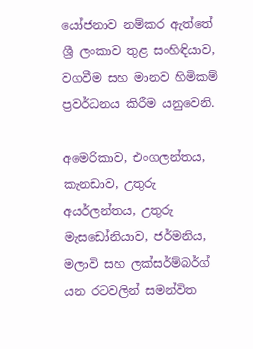යෝජනාව නම්කර ඇත්තේ ශ්‍රී ලංකාව තුළ සංහිඳියාව, වගවීම සහ මානව හිමිකම් ප්‍රවර්ධනය කිරීම යනුවෙනි.

අමෙරිකාව, එංගලන්තය, කැනඩාව, උතුරු අයර්ලන්තය, උතුරු මැසඩෝනියාව, ජර්මනිය, මලාවි සහ ලක්සර්ම්බර්ග් යන රටවලින් සමන්විත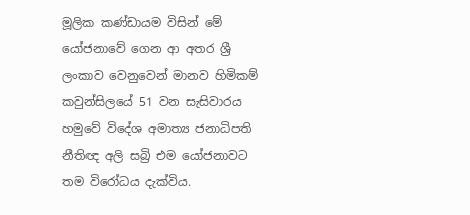මූලික කණ්ඩායම විසින් මේ යෝජනාවේ ගෙන ආ අතර ශ්‍රී ලංකාව වෙනුවෙන් මානව හිමිකම් කවුන්සිලයේ 51 වන සැසිවාරය හමුවේ විදේශ අමාත්‍ය ජනාධිපති නීතිඥ අලි සබ්‍රි එම යෝජනාවට තම විරෝධය දැක්විය.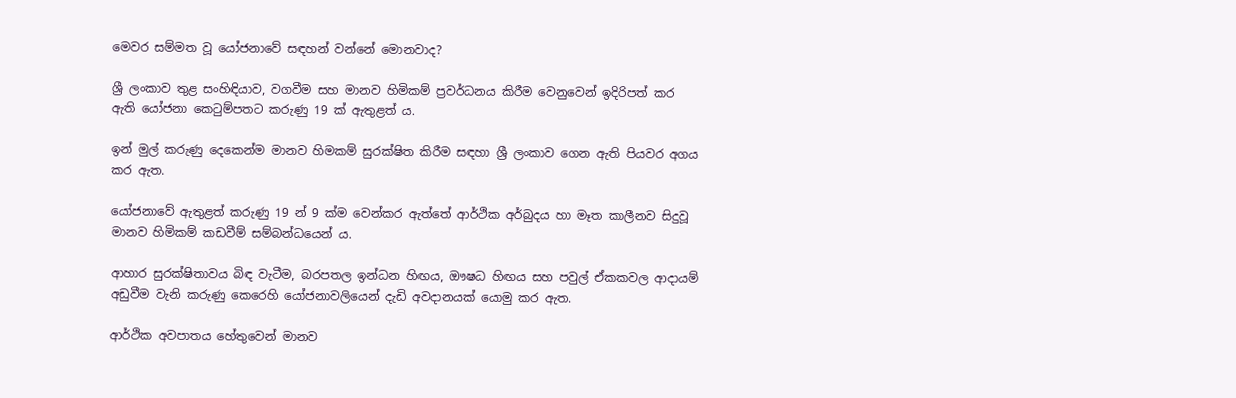මෙවර සම්මත වූ යෝජනාවේ සඳහන් වන්නේ මොනවාද?

ශ්‍රී ලංකාව තුළ සංහිඳියාව, වගවීම සහ මානව හිමිකම් ප්‍රවර්ධනය කිරීම වෙනුවෙන් ඉදිරිපත් කර ඇති යෝජනා කෙටුම්පතට කරුණු 19 ක් ඇතුළත් ය.

ඉන් මුල් කරුණු දෙකෙන්ම මානව හිමකම් සුරක්ෂිත කිරීම සඳහා ශ්‍රී ලංකාව ගෙන ඇති පියවර අගය කර ඇත.

යෝජනාවේ ඇතුළත් කරුණු 19 න් 9 ක්ම වෙන්කර ඇත්තේ ආර්ථික අර්බුදය හා මෑත කාලීනව සිදුවූ මානව හිමිකම් කඩවීම් සම්බන්ධයෙන් ය.

ආහාර සුරක්ෂිතාවය බිඳ වැටීම, බරපතල ඉන්ධන හිඟය, ඖෂධ හිඟය සහ පවුල් ඒකකවල ආදායම් අඩුවීම වැනි කරුණු කෙරෙහි යෝජනාවලියෙන් දැඩි අවදානයක් යොමු කර ඇත.

ආර්ථික අවපාතය හේතුවෙන් මානව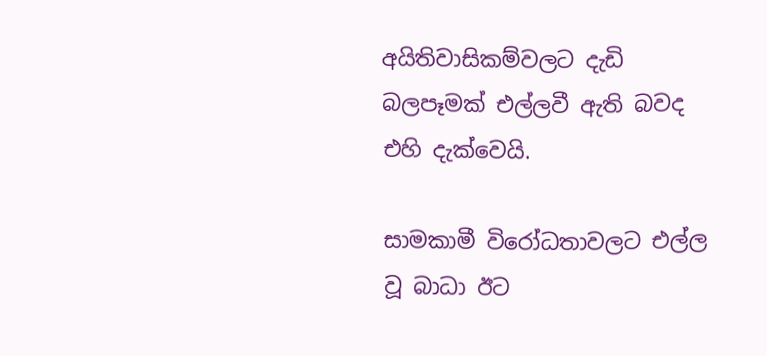අයිතිවාසිකම්වලට දැඩි බලපෑමක් එල්ලවී ඇති බවද එහි දැක්වෙයි.

සාමකාමී විරෝධතාවලට එල්ල වූ බාධා ඊට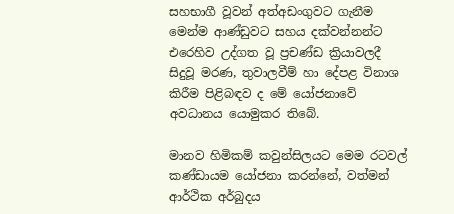සහභාගී වූවන් අත්අඩංගුවට ගැනීම මෙන්ම ආණ්ඩුවට සහය දක්වන්නන්ට එරෙහිව උද්ගත වූ ප්‍රචණ්ඩ ක්‍රියාවලදී සිදුවූ මරණ, තුවාලවීම් හා දේපළ විනාශ කිරීම පිළිබඳව ද මේ යෝජනාවේ අවධානය යොමුකර තිබේ.

මානව හිමිකම් කවුන්සිලයට මෙම රටවල් කණ්ඩායම යෝජනා කරන්නේ, වත්මන් ආර්ථික අර්බුදය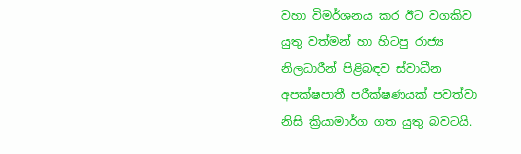වහා විමර්ශනය කර ඊට වගකිව යුතු වත්මන් හා හිටපු රාජ්‍ය නිලධාරීන් පිළිබඳව ස්වාධීන අපක්ෂපාතී පරීක්ෂණයක් පවත්වා නිසි ක්‍රියාමාර්ග ගත යුතු බවටයි.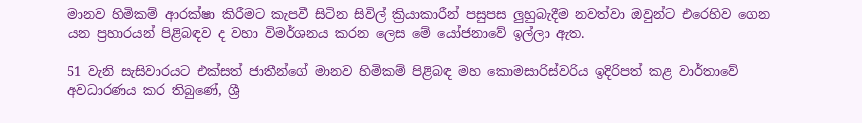මානව හිමිකම් ආරක්ෂා කිරීමට කැපවී සිටින සිවිල් ක්‍රියාකාරීන් පසුපස ලුහුබැදීම නවත්වා ඔවුන්ට එරෙහිව ගෙන යන ප්‍රහාරයන් පිළිබඳව ද වහා විමර්ශනය කරන ලෙස මේ යෝජනාවේ ඉල්ලා ඇත.

51 වැනි සැසිවාරයට එක්සත් ජාතීන්ගේ මානව හිමිකම් පිළිබඳ මහ කොමසාරිස්වරිය ඉදිරිපත් කළ වාර්තාවේ අවධාරණය කර තිබුණේ, ශ්‍රී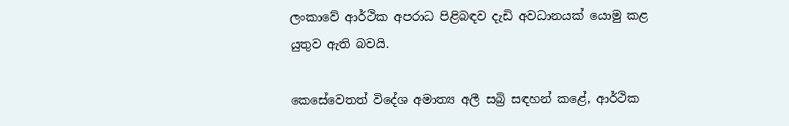ලංකාවේ ආර්ථික අපරාධ පිළිබඳව දැඩි අවධානයක් යොමු කළ යුතුව ඇති බවයි.

කෙසේවෙතත් විදේශ අමාත්‍ය අලී සබ්‍රි සඳහන් කළේ, ආර්ථික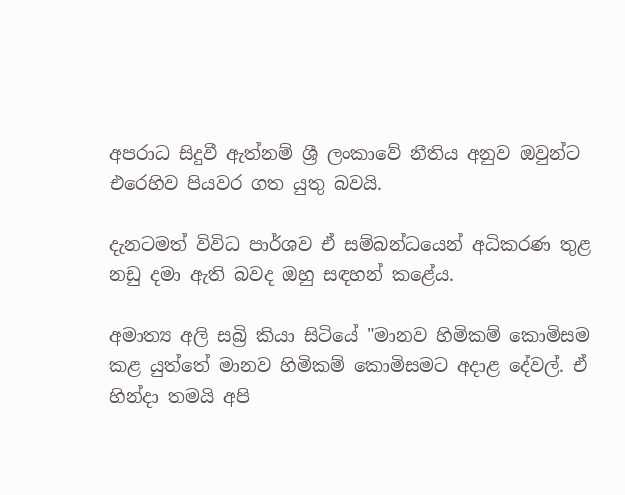අපරාධ සිදුවී ඇත්නම් ශ්‍රී ලංකාවේ නීතිය අනුව ඔවුන්ට එරෙහිව පියවර ගත යුතු බවයි.

දැනටමත් විවිධ පාර්ශව ඒ සම්බන්ධයෙන් අධිකරණ තුළ නඩු දමා ඇති බවද ඔහු සඳහන් කළේය.

අමාත්‍ය අලි සබ්‍රි කියා සිටියේ "මානව හිමිකම් කොමිසම කළ යුත්තේ මානව හිමිකම් කොමිසමට අදාළ දේවල්. ඒ හින්දා තමයි අපි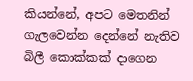කියන්නේ, අපට මෙතනින් ගැලවෙන්න දෙන්නේ නැතිව බිලී කොක්කක් දාගෙන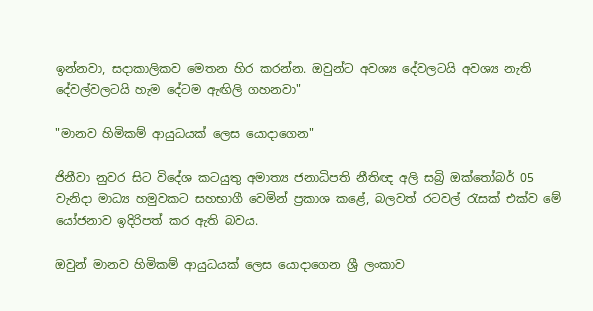ඉන්නවා, සදාකාලිකව මෙතන හිර කරන්න. ඔවුන්ට අවශ්‍ය දේවලටයි අවශ්‍ය නැති දේවල්වලටයි හැම දේටම ඇඟිලි ගහනවා"

"මානව හිමිකම් ආයුධයක් ලෙස යොදාගෙන"

ජිනීවා නුවර සිට විදේශ කටයුතු අමාත්‍ය ජනාධිපති නීතිඥ අලි සබ්‍රි ඔක්තෝබර් 05 වැනිදා මාධ්‍ය හමුවකට සහභාගී වෙමින් ප්‍රකාශ කළේ, බලවත් රටවල් රැසක් එක්ව මේ යෝජනාව ඉදිරිපත් කර ඇති බවය.

ඔවුන් මානව හිමිකම් ආයුධයක් ලෙස යොදාගෙන ශ්‍රී ලංකාව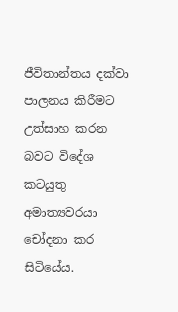ජීවිතාන්තය දක්වා පාලනය කිරීමට උත්සාහ කරන බවට විදේශ කටයුතු අමාත්‍යවරයා චෝදනා කර සිටියේය.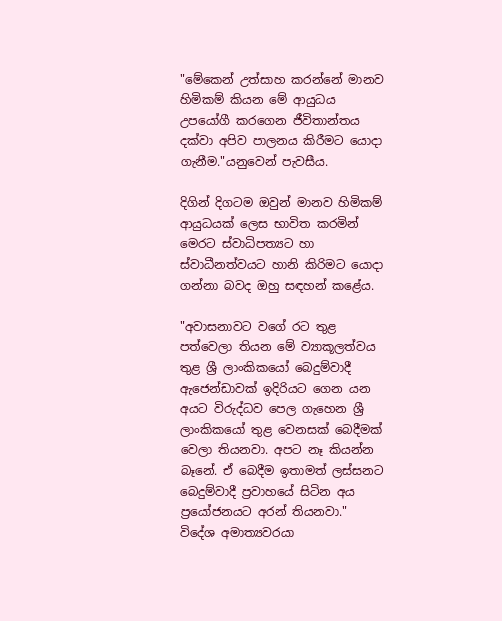"මේකෙන් උත්සාහ කරන්නේ මානව හිමිකම් කියන මේ ආයුධය උපයෝගී කරගෙන ජීවිතාන්තය දක්වා අපිව පාලනය කිරීමට යොදා ගැනීම."යනුවෙන් පැවසීය.

දිගින් දිගටම ඔවුන් මානව හිමිකම් ආයුධයක් ලෙස භාවිත කරමින් මෙරට ස්වාධිපත්‍යට හා ස්වාධීනත්වයට හානි කිරිමට යොදා ගන්නා බවද ඔහු සඳහන් කළේය.

"අවාසනාවට වගේ රට තුළ පත්වෙලා තියන මේ ව්‍යාකූලත්වය තුළ ශ්‍රී ලාංකිකයෝ බෙදුම්වාදී ඇජෙන්ඩාවක් ඉදිරියට ගෙන යන අයට විරුද්ධව පෙල ගැහෙන ශ්‍රී ලාංකිකයෝ තුළ වෙනසක් බෙදීමක් වෙලා තියනවා. අපට නෑ කියන්න බෑනේ. ඒ බෙදීම ඉතාමත් ලස්සනට බෙදුම්වාදී ප්‍රවාහයේ සිටින අය ප්‍රයෝජනයට අරන් තියනවා." විදේශ අමාත්‍යවරයා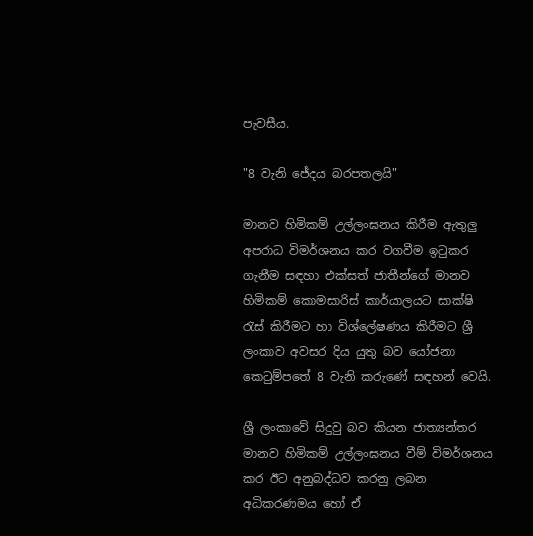පැවසීය.

"8 වැනි ජේදය බරපතලයි"

මානව හිමිකම් උල්ලංඝනය කිරීම ඇතුලු අපරාධ විමර්ශනය කර වගවීම ඉටුකර ගැනීම සඳහා එක්සත් ජාතීන්ගේ මානව හිමිකම් කොමසාරිස් කාර්යාලයට සාක්ෂි රැස් කිරීමට හා විශ්ලේෂණය කිරීමට ශ්‍රී ලංකාව අවසර දිය යුතු බව යෝජනා කෙටුම්පතේ 8 වැනි කරුණේ සඳහන් වෙයි.

ශ්‍රී ලංකාවේ සිදුවු බව කියන ජාත්‍යන්තර මානව හිමිකම් උල්ලංඝනය වීම් විමර්ශනය කර ඊට අනුබද්ධව කරනු ලබන අධිකරණමය හෝ ඒ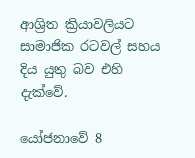ආශ්‍රිත ක්‍රියාවලියට සාමාජික රටවල් සහය දිය යුතු බව එහි දැක්වේ.

යෝජනාවේ 8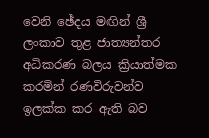වෙනි ඡේදය මඟින් ශ්‍රී ලංකාව තුළ ජාත්‍යන්තර අධිකරණ බලය ක්‍රියාත්මක කරමින් රණවිරුවන්ව ඉලක්ක කර ඇති බව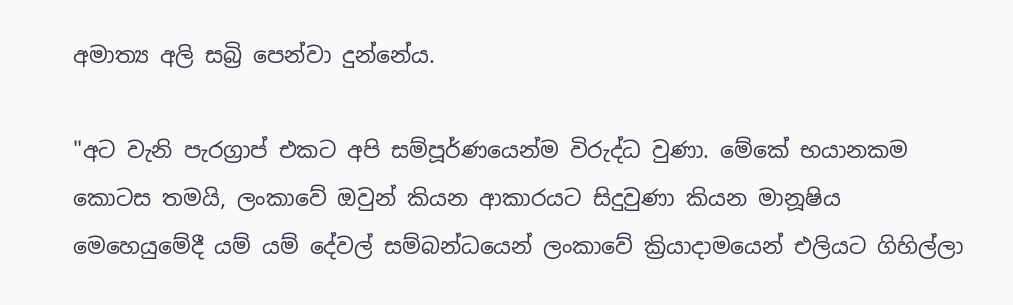අමාත්‍ය අලි සබ්‍රි පෙන්වා දුන්නේය.

"අට වැනි පැරග්‍රාප් එකට අපි සම්පූර්ණයෙන්ම විරුද්ධ වුණා. මේකේ භයානකම කොටස තමයි, ලංකාවේ ඔවුන් කියන ආකාරයට සිදුවුණා කියන මානූෂිය මෙහෙයුමේදී යම් යම් දේවල් සම්බන්ධයෙන් ලංකාවේ ක්‍රියාදාමයෙන් එලියට ගිහිල්ලා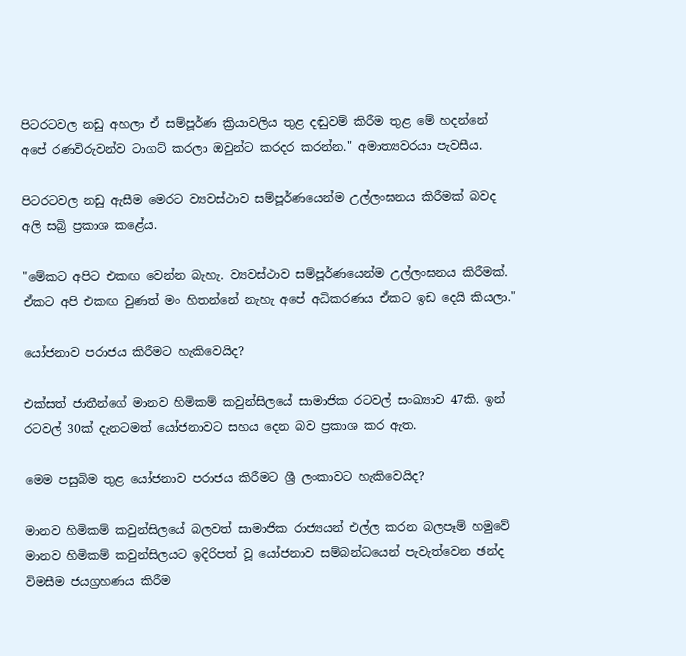පිටරටවල නඩු අහලා ඒ සම්පූර්ණ ක්‍රියාවලිය තුළ දඬුවම් කිරීම තුළ මේ හදන්නේ අපේ රණවිරුවන්ව ටාගට් කරලා ඔවුන්ට කරදර කරන්න." අමාත්‍යවරයා පැවසීය.

පිටරටවල නඩු ඇසීම මෙරට ව්‍යවස්ථාව සම්පූර්ණයෙන්ම උල්ලංඝනය කිරීමක් බවද අලි සබ්‍රි ප්‍රකාශ කළේය.

"මේකට අපිට එකඟ වෙන්න බැහැ. ව්‍යවස්ථාව සම්පූර්ණයෙන්ම උල්ලංඝනය කිරීමක්. ඒකට අපි එකඟ වුණත් මං හිතන්නේ නැහැ අපේ අධිකරණය ඒකට ඉඩ දෙයි කියලා."

යෝජනාව පරාජය කිරීමට හැකිවෙයිද?

එක්සත් ජාතීන්ගේ මානව හිමිකම් කවුන්සිලයේ සාමාජික රටවල් සංඛ්‍යාව 47කි. ඉන් රටවල් 30ක් දැනටමත් යෝජනාවට සහය දෙන බව ප්‍රකාශ කර ඇත.

මෙම පසුබිම තුළ යෝජනාව පරාජය කිරීමට ශ්‍රී ලංකාවට හැකිවෙයිද?

මානව හිමිකම් කවුන්සිලයේ බලවත් සාමාජික රාජ්‍යයන් එල්ල කරන බලපෑම් හමුවේ මානව හිමිකම් කවුන්සිලයට ඉදිරිපත් වූ යෝජනාව සම්බන්ධයෙන් පැවැත්වෙන ඡන්ද විමසීම ජයග්‍රහණය කිරීම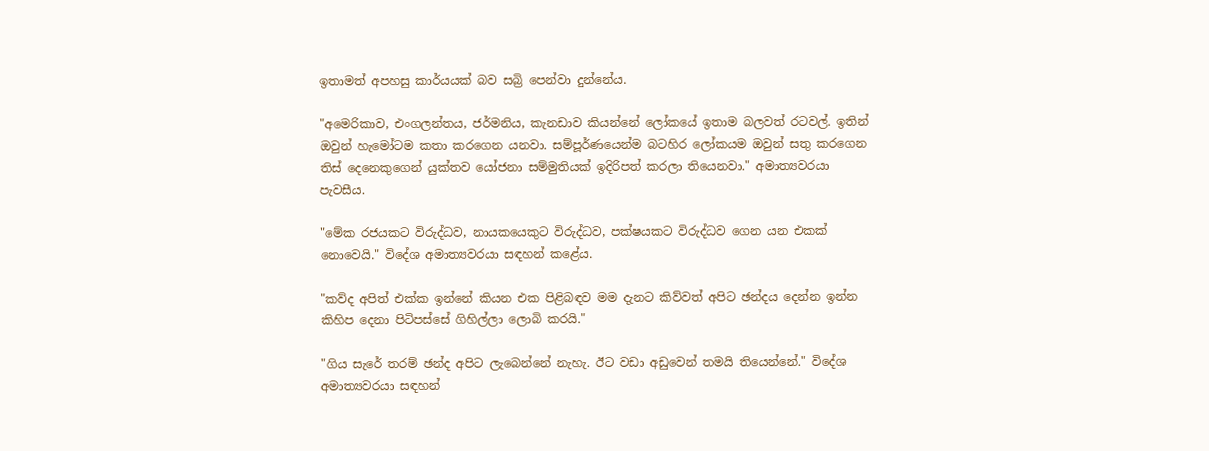ඉතාමත් අපහසු කාර්යයක් බව සබ්‍රි පෙන්වා දුන්නේය.

"අමෙරිකාව, එංගලන්තය, ජර්මනිය, කැනඩාව කියන්නේ ලෝකයේ ඉතාම බලවත් රටවල්. ඉතින් ඔවුන් හැමෝටම කතා කරගෙන යනවා. සම්පූර්ණයෙන්ම බටහිර ලෝකයම ඔවුන් සතු කරගෙන තිස් දෙනෙකුගෙන් යුක්තව යෝජනා සම්මුතියක් ඉදිරිපත් කරලා තියෙනවා." අමාත්‍යවරයා පැවසීය.

"මේක රජයකට විරුද්ධව, නායකයෙකුට විරුද්ධව, පක්ෂයකට විරුද්ධව ගෙන යන එකක් නොවෙයි." විදේශ අමාත්‍යවරයා සඳහන් කළේය.

"කව්ද අපිත් එක්ක ඉන්නේ කියන එක පිළිබඳව මම දැනට කිව්වත් අපිට ඡන්දය දෙන්න ඉන්න කිහිප දෙනා පිටිපස්සේ ගිහිල්ලා ලොබි කරයි."

"ගිය සැරේ තරම් ඡන්ද අපිට ලැබෙන්නේ නැහැ. ඊට වඩා අඩුවෙන් තමයි තියෙන්නේ." විදේශ අමාත්‍යවරයා සඳහන්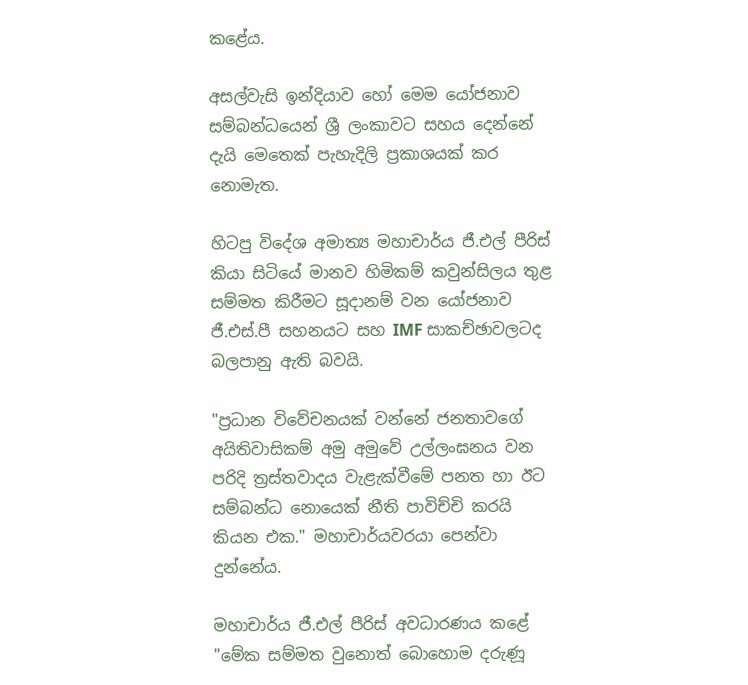කළේය.

අසල්වැසි ඉන්දියාව හෝ මෙම යෝජනාව සම්බන්ධයෙන් ශ්‍රී ලංකාවට සහය දෙන්නේ දැයි මෙතෙක් පැහැදිලි ප්‍රකාශයක් කර නොමැත.

හිටපු විදේශ අමාත්‍ය මහාචාර්ය ජී.එල් පීරිස් කියා සිටියේ මානව හිමිකම් කවුන්සිලය තුළ සම්මත කිරීමට සූදානම් වන යෝජනාව ජී.එස්.පී සහනයට සහ IMF සාකච්ඡාවලටද බලපානු ඇති බවයි.

"ප්‍රධාන විවේචනයක් වන්නේ ජනතාවගේ අයිතිවාසිකම් අමු අමුවේ උල්ලංඝනය වන පරිදි ත්‍රස්තවාදය වැළැක්වීමේ පනත හා ඊට සම්බන්ධ නොයෙක් නීති පාවිච්චි කරයි කියන එක." මහාචාර්යවරයා පෙන්වා දුන්නේය.

මහාචාර්ය ජී.එල් පීරිස් අවධාරණය කළේ "මේක සම්මත වුනොත් බොහොම දරුණූ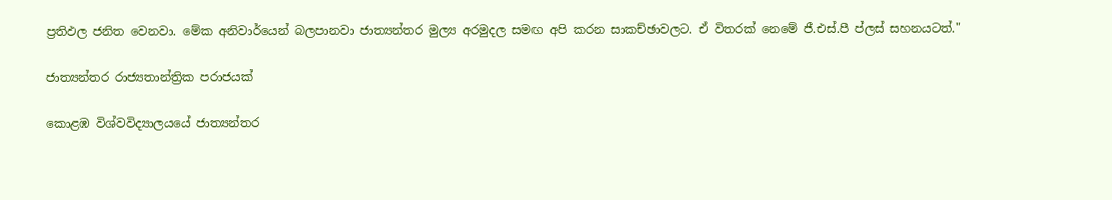ප්‍රතිඵල ජනිත වෙනවා. මේක අනිවාර්යෙන් බලපානවා ජාත්‍යන්තර මුල්‍ය අරමුදල සමඟ අපි කරන සාකච්ඡාවලට. ඒ විතරක් නෙමේ ජී.එස්.පී ප්ලස් සහනයටත්."

ජාත්‍යන්තර රාජ්‍යතාන්ත්‍රික පරාජයක්

කොළඹ විශ්වවිද්‍යාලයයේ ජාත්‍යන්තර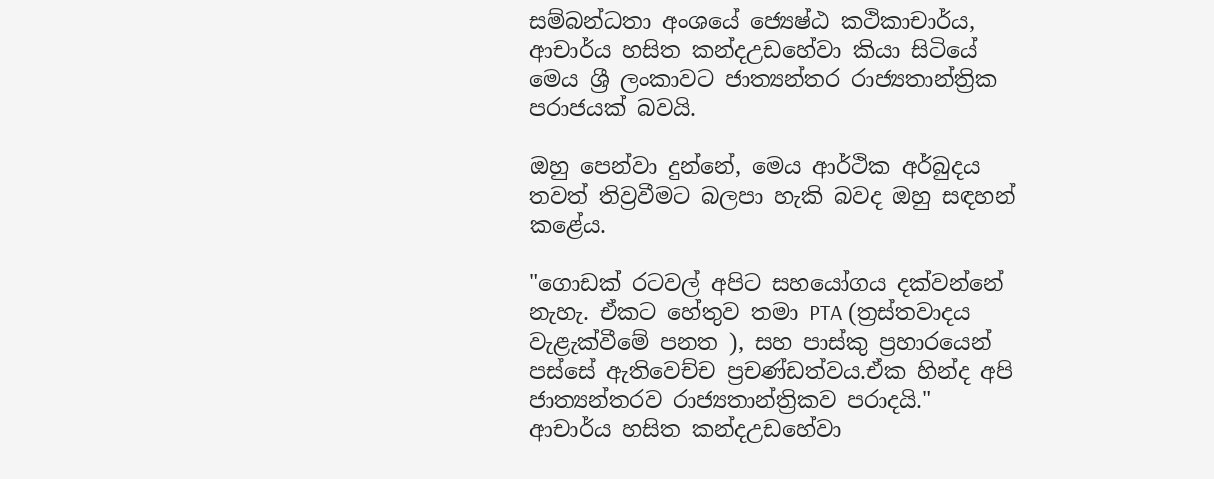සම්බන්ධතා අංශයේ ජ්‍යෙෂ්ඨ කථිකාචාර්ය, ආචාර්ය හසිත කන්දඋඩහේවා කියා සිටියේ මෙය ශ්‍රී ලංකාවට ජාත්‍යන්තර රාජ්‍යතාන්ත්‍රික පරාජයක් බවයි.

ඔහු පෙන්වා දුන්නේ, මෙය ආර්ථික අර්බුදය තවත් තිව්‍රවීමට බලපා හැකි බවද ඔහු සඳහන් කළේය.

"ගොඩක් රටවල් අපිට සහයෝගය දක්වන්නේ නැහැ. ඒකට හේතුව තමා PTA (ත්‍රස්තවාදය වැළැක්වීමේ පනත ), සහ පාස්කු ප්‍රහාරයෙන් පස්සේ ඇතිවෙච්ච ප්‍රචණ්ඩත්වය.ඒක හින්ද අපි ජාත්‍යන්තරව රාජ්‍යතාන්ත්‍රිකව පරාදයි." ආචාර්ය හසිත කන්දඋඩහේවා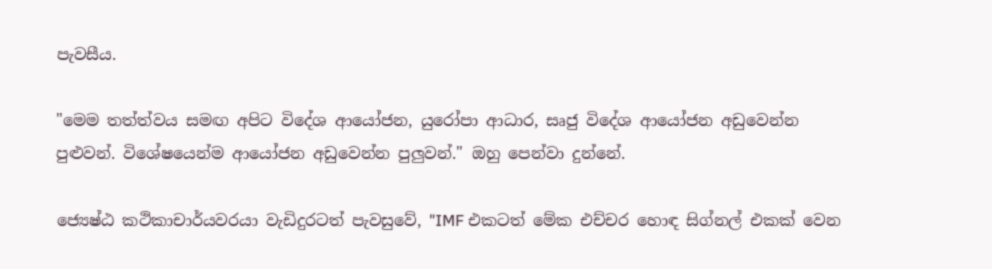පැවසීය.

"මෙම තත්ත්වය සමඟ අපිට විදේශ ආයෝජන, යුරෝපා ආධාර, සෘජු විදේශ ආයෝජන අඩුවෙන්න පුළුවන්. විශේෂයෙන්ම ආයෝජන අඩුවෙන්න පුලුවන්." ඔහු පෙන්වා දුන්නේ.

ජ්‍යෙෂ්ඨ කථිකාචාර්යවරයා වැඩිදුරටත් පැවසුවේ, "IMF එකටත් මේක එච්චර හොඳ සිග්නල් එකක් වෙන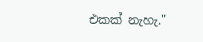එකක් නැහැ."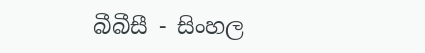බීබීසී - සිංහල